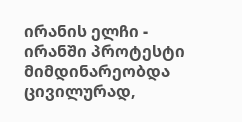ირანის ელჩი - ირანში პროტესტი მიმდინარეობდა ცივილურად,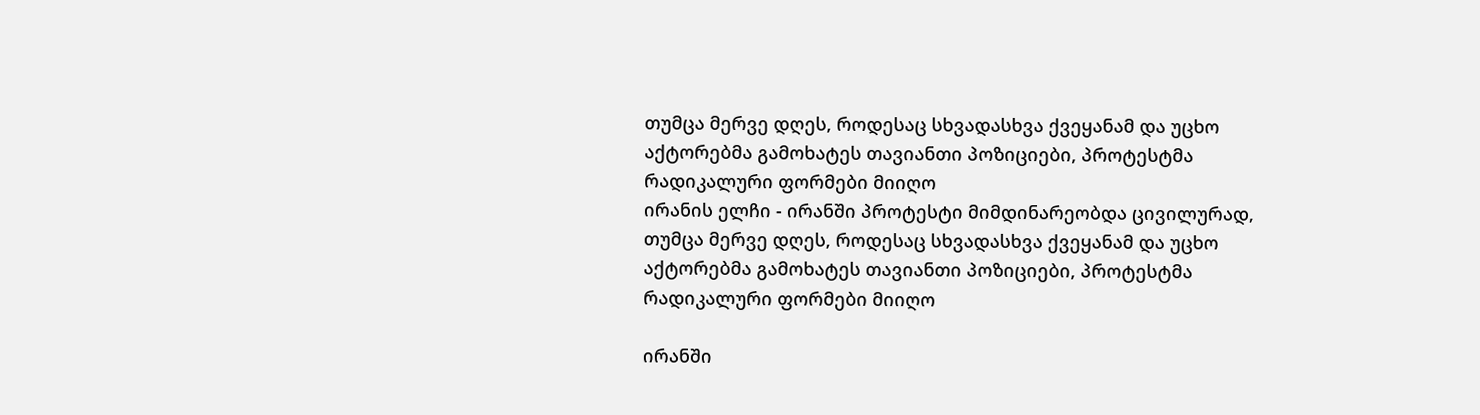თუმცა მერვე დღეს, როდესაც სხვადასხვა ქვეყანამ და უცხო აქტორებმა გამოხატეს თავიანთი პოზიციები, პროტესტმა რადიკალური ფორმები მიიღო
ირანის ელჩი - ირანში პროტესტი მიმდინარეობდა ცივილურად, თუმცა მერვე დღეს, როდესაც სხვადასხვა ქვეყანამ და უცხო აქტორებმა გამოხატეს თავიანთი პოზიციები, პროტესტმა რადიკალური ფორმები მიიღო

ირანში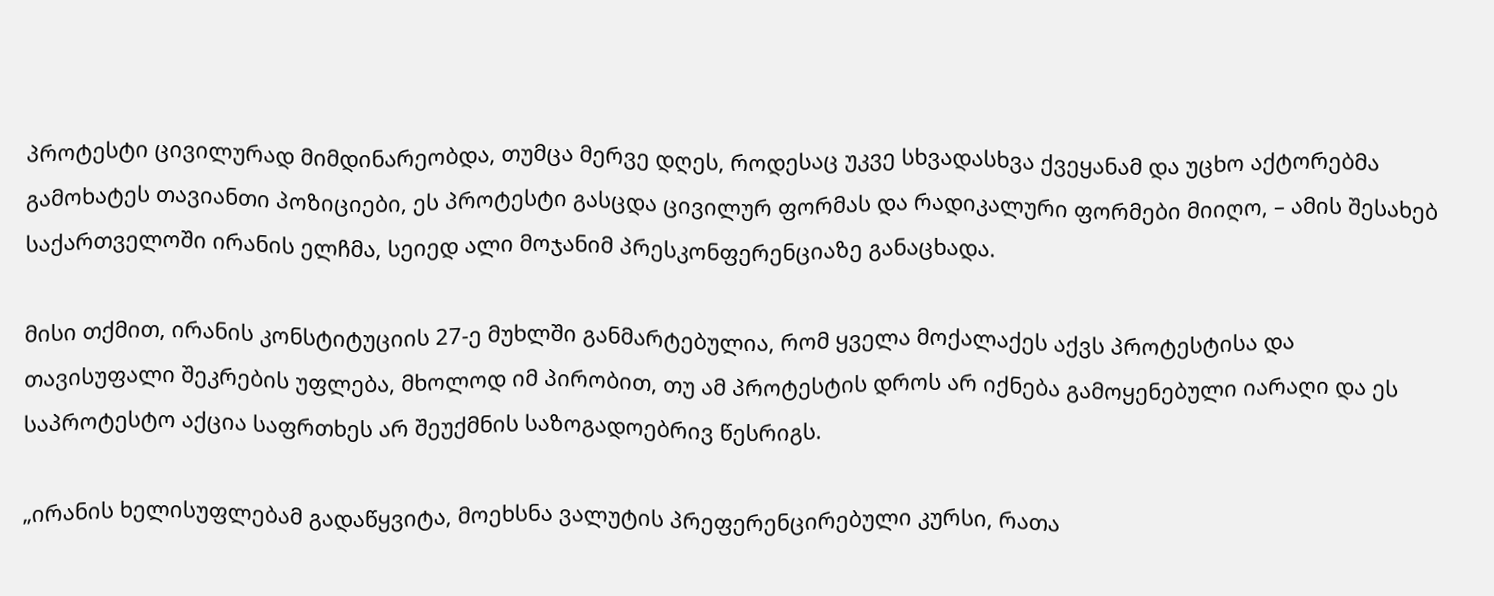პროტესტი ცივილურად მიმდინარეობდა, თუმცა მერვე დღეს, როდესაც უკვე სხვადასხვა ქვეყანამ და უცხო აქტორებმა გამოხატეს თავიანთი პოზიციები, ეს პროტესტი გასცდა ცივილურ ფორმას და რადიკალური ფორმები მიიღო, – ამის შესახებ საქართველოში ირანის ელჩმა, სეიედ ალი მოჯანიმ პრესკონფერენციაზე განაცხადა.

მისი თქმით, ირანის კონსტიტუციის 27-ე მუხლში განმარტებულია, რომ ყველა მოქალაქეს აქვს პროტესტისა და თავისუფალი შეკრების უფლება, მხოლოდ იმ პირობით, თუ ამ პროტესტის დროს არ იქნება გამოყენებული იარაღი და ეს საპროტესტო აქცია საფრთხეს არ შეუქმნის საზოგადოებრივ წესრიგს.

„ირანის ხელისუფლებამ გადაწყვიტა, მოეხსნა ვალუტის პრეფერენცირებული კურსი, რათა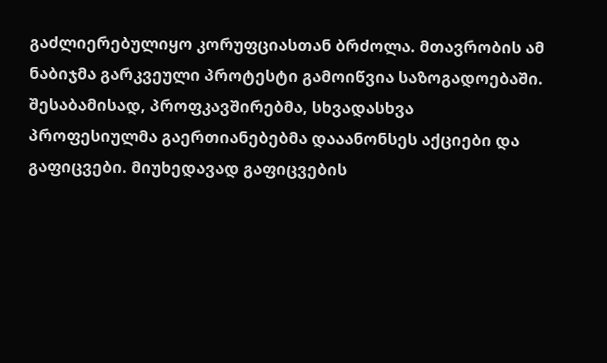გაძლიერებულიყო კორუფციასთან ბრძოლა. მთავრობის ამ ნაბიჯმა გარკვეული პროტესტი გამოიწვია საზოგადოებაში. შესაბამისად, პროფკავშირებმა, სხვადასხვა პროფესიულმა გაერთიანებებმა დააანონსეს აქციები და გაფიცვები. მიუხედავად გაფიცვების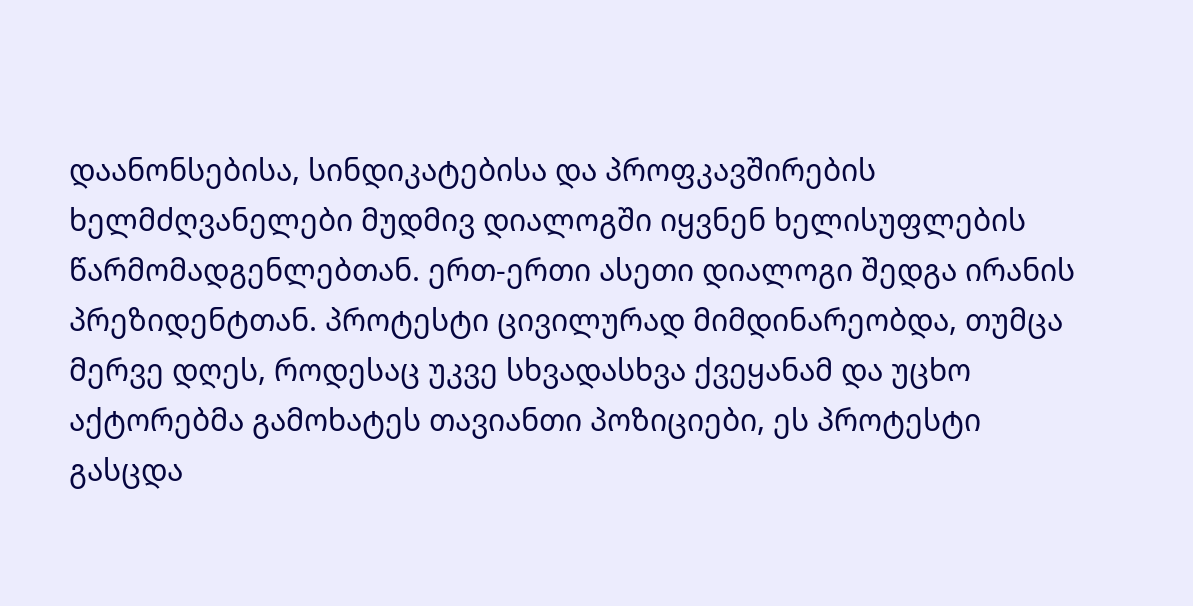დაანონსებისა, სინდიკატებისა და პროფკავშირების ხელმძღვანელები მუდმივ დიალოგში იყვნენ ხელისუფლების წარმომადგენლებთან. ერთ-ერთი ასეთი დიალოგი შედგა ირანის პრეზიდენტთან. პროტესტი ცივილურად მიმდინარეობდა, თუმცა მერვე დღეს, როდესაც უკვე სხვადასხვა ქვეყანამ და უცხო აქტორებმა გამოხატეს თავიანთი პოზიციები, ეს პროტესტი გასცდა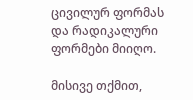ცივილურ ფორმას და რადიკალური ფორმები მიიღო.

მისივე თქმით,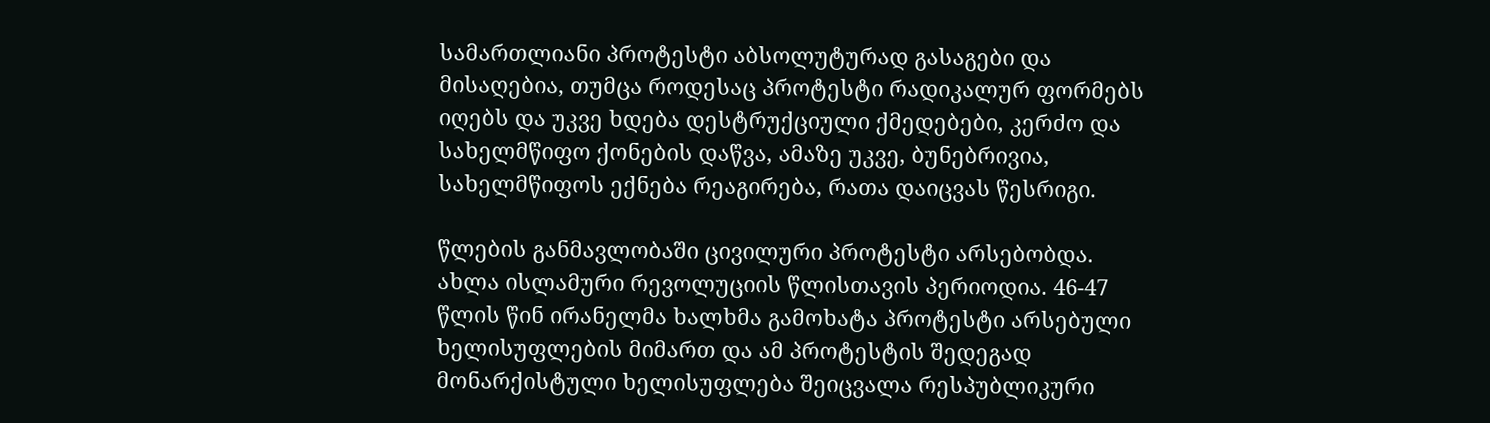სამართლიანი პროტესტი აბსოლუტურად გასაგები და მისაღებია, თუმცა როდესაც პროტესტი რადიკალურ ფორმებს იღებს და უკვე ხდება დესტრუქციული ქმედებები, კერძო და სახელმწიფო ქონების დაწვა, ამაზე უკვე, ბუნებრივია, სახელმწიფოს ექნება რეაგირება, რათა დაიცვას წესრიგი.

წლების განმავლობაში ცივილური პროტესტი არსებობდა. ახლა ისლამური რევოლუციის წლისთავის პერიოდია. 46-47 წლის წინ ირანელმა ხალხმა გამოხატა პროტესტი არსებული ხელისუფლების მიმართ და ამ პროტესტის შედეგად მონარქისტული ხელისუფლება შეიცვალა რესპუბლიკური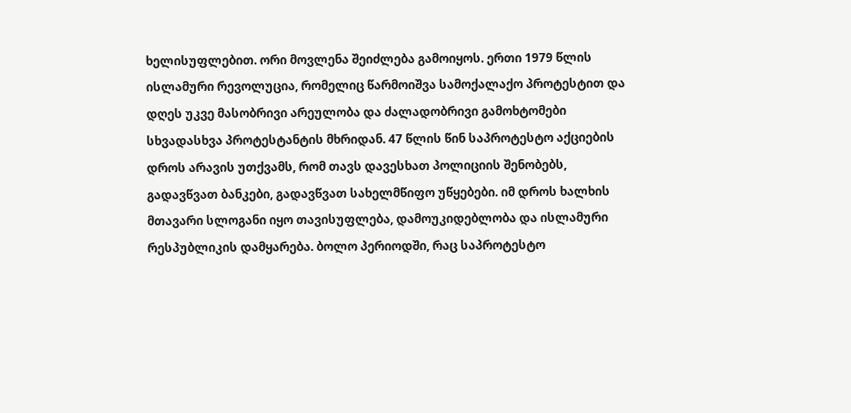ხელისუფლებით. ორი მოვლენა შეიძლება გამოიყოს. ერთი 1979 წლის ისლამური რევოლუცია, რომელიც წარმოიშვა სამოქალაქო პროტესტით და დღეს უკვე მასობრივი არეულობა და ძალადობრივი გამოხტომები სხვადასხვა პროტესტანტის მხრიდან. 47 წლის წინ საპროტესტო აქციების დროს არავის უთქვამს, რომ თავს დავესხათ პოლიციის შენობებს, გადავწვათ ბანკები, გადავწვათ სახელმწიფო უწყებები. იმ დროს ხალხის მთავარი სლოგანი იყო თავისუფლება, დამოუკიდებლობა და ისლამური რესპუბლიკის დამყარება. ბოლო პერიოდში, რაც საპროტესტო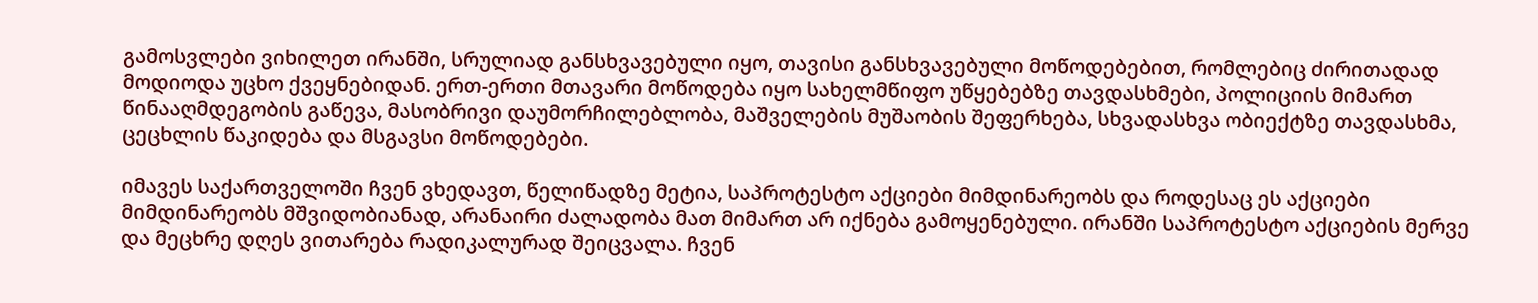გამოსვლები ვიხილეთ ირანში, სრულიად განსხვავებული იყო, თავისი განსხვავებული მოწოდებებით, რომლებიც ძირითადად მოდიოდა უცხო ქვეყნებიდან. ერთ-ერთი მთავარი მოწოდება იყო სახელმწიფო უწყებებზე თავდასხმები, პოლიციის მიმართ წინააღმდეგობის გაწევა, მასობრივი დაუმორჩილებლობა, მაშველების მუშაობის შეფერხება, სხვადასხვა ობიექტზე თავდასხმა, ცეცხლის წაკიდება და მსგავსი მოწოდებები.

იმავეს საქართველოში ჩვენ ვხედავთ, წელიწადზე მეტია, საპროტესტო აქციები მიმდინარეობს და როდესაც ეს აქციები მიმდინარეობს მშვიდობიანად, არანაირი ძალადობა მათ მიმართ არ იქნება გამოყენებული. ირანში საპროტესტო აქციების მერვე და მეცხრე დღეს ვითარება რადიკალურად შეიცვალა. ჩვენ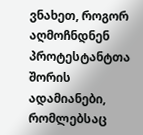ვნახეთ, როგორ აღმოჩნდნენ პროტესტანტთა შორის ადამიანები, რომლებსაც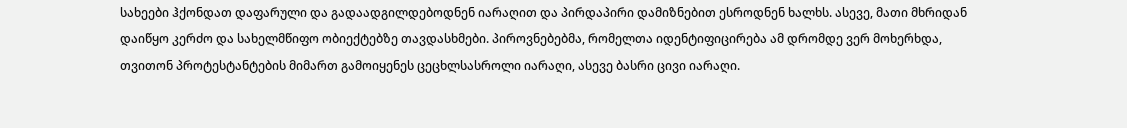სახეები ჰქონდათ დაფარული და გადაადგილდებოდნენ იარაღით და პირდაპირი დამიზნებით ესროდნენ ხალხს. ასევე, მათი მხრიდან დაიწყო კერძო და სახელმწიფო ობიექტებზე თავდასხმები. პიროვნებებმა, რომელთა იდენტიფიცირება ამ დრომდე ვერ მოხერხდა, თვითონ პროტესტანტების მიმართ გამოიყენეს ცეცხლსასროლი იარაღი, ასევე ბასრი ცივი იარაღი.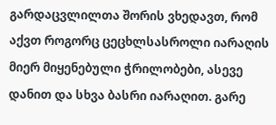გარდაცვლილთა შორის ვხედავთ, რომ აქვთ როგორც ცეცხლსასროლი იარაღის მიერ მიყენებული ჭრილობები, ასევე დანით და სხვა ბასრი იარაღით. გარე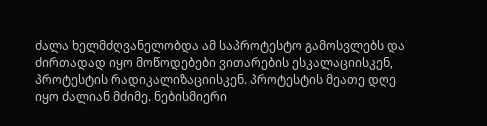ძალა ხელმძღვანელობდა ამ საპროტესტო გამოსვლებს და ძირთადად იყო მოწოდებები ვითარების ესკალაციისკენ, პროტესტის რადიკალიზაციისკენ. პროტესტის მეათე დღე იყო ძალიან მძიმე. ნებისმიერი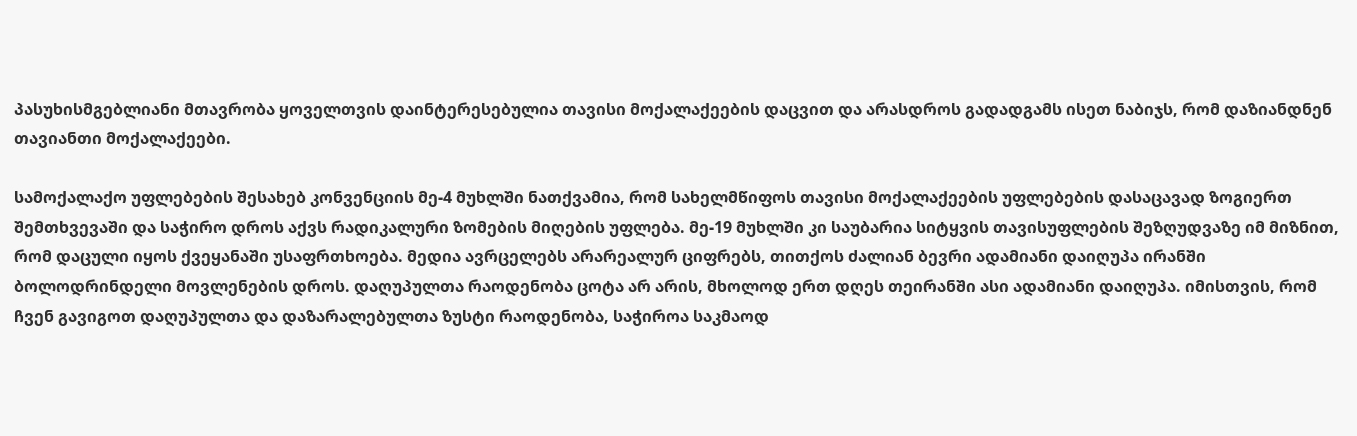პასუხისმგებლიანი მთავრობა ყოველთვის დაინტერესებულია თავისი მოქალაქეების დაცვით და არასდროს გადადგამს ისეთ ნაბიჯს, რომ დაზიანდნენ თავიანთი მოქალაქეები.

სამოქალაქო უფლებების შესახებ კონვენციის მე-4 მუხლში ნათქვამია, რომ სახელმწიფოს თავისი მოქალაქეების უფლებების დასაცავად ზოგიერთ შემთხვევაში და საჭირო დროს აქვს რადიკალური ზომების მიღების უფლება. მე-19 მუხლში კი საუბარია სიტყვის თავისუფლების შეზღუდვაზე იმ მიზნით, რომ დაცული იყოს ქვეყანაში უსაფრთხოება. მედია ავრცელებს არარეალურ ციფრებს, თითქოს ძალიან ბევრი ადამიანი დაიღუპა ირანში ბოლოდრინდელი მოვლენების დროს. დაღუპულთა რაოდენობა ცოტა არ არის, მხოლოდ ერთ დღეს თეირანში ასი ადამიანი დაიღუპა. იმისთვის, რომ ჩვენ გავიგოთ დაღუპულთა და დაზარალებულთა ზუსტი რაოდენობა, საჭიროა საკმაოდ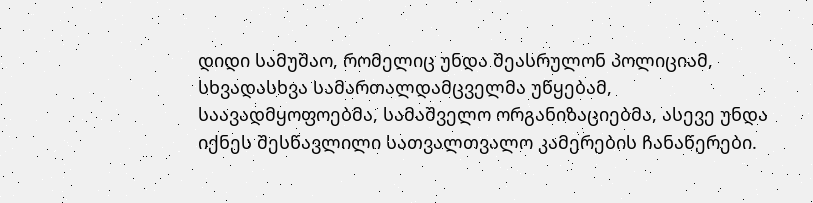დიდი სამუშაო, რომელიც უნდა შეასრულონ პოლიციამ, სხვადასხვა სამართალდამცველმა უწყებამ, საავადმყოფოებმა, სამაშველო ორგანიზაციებმა, ასევე უნდა იქნეს შესწავლილი სათვალთვალო კამერების ჩანაწერები.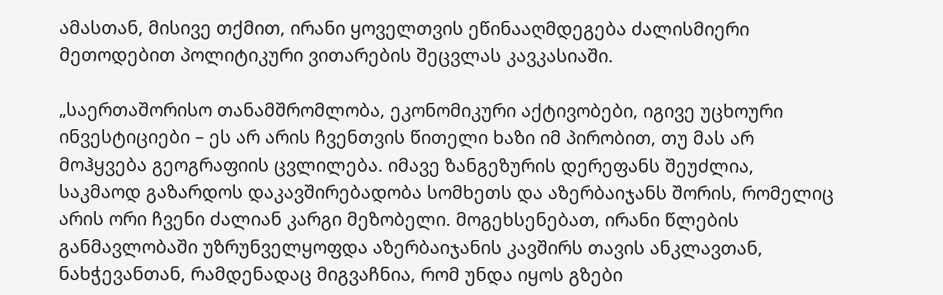ამასთან, მისივე თქმით, ირანი ყოველთვის ეწინააღმდეგება ძალისმიერი მეთოდებით პოლიტიკური ვითარების შეცვლას კავკასიაში.

„საერთაშორისო თანამშრომლობა, ეკონომიკური აქტივობები, იგივე უცხოური ინვესტიციები – ეს არ არის ჩვენთვის წითელი ხაზი იმ პირობით, თუ მას არ მოჰყვება გეოგრაფიის ცვლილება. იმავე ზანგეზურის დერეფანს შეუძლია, საკმაოდ გაზარდოს დაკავშირებადობა სომხეთს და აზერბაიჯანს შორის, რომელიც არის ორი ჩვენი ძალიან კარგი მეზობელი. მოგეხსენებათ, ირანი წლების განმავლობაში უზრუნველყოფდა აზერბაიჯანის კავშირს თავის ანკლავთან, ნახჭევანთან, რამდენადაც მიგვაჩნია, რომ უნდა იყოს გზები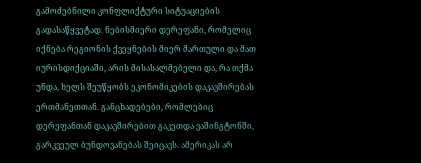გამოძებნილი კონფლიქტური სიტუაციების გადასაწყვეტად. ნებისმიერი დერეფანი, რომელიც იქნება რეგიონის ქვეყნების მიერ მართული და მათ იურისდიქციაში, არის მისასალმებელი და, რა თქმა უნდა, ხელს შეუწყობს ეკონომიკების დაკავშირებას ერთმანეთთან. განცხადებები, რომლებიც დერეფანთან დაკავშირებით გაკეთდა ვაშინგტონში, გარკვეულ ბუნდოვანებას შეიცავს. ამერიკას არ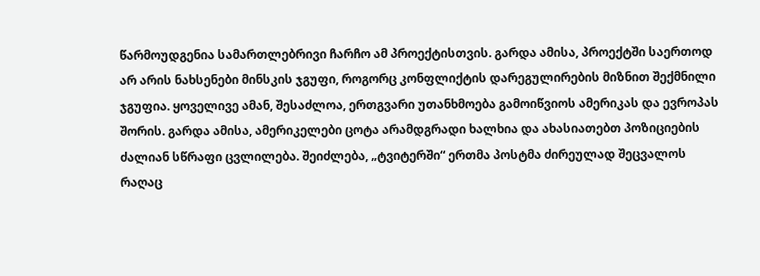წარმოუდგენია სამართლებრივი ჩარჩო ამ პროექტისთვის. გარდა ამისა, პროექტში საერთოდ არ არის ნახსენები მინსკის ჯგუფი, როგორც კონფლიქტის დარეგულირების მიზნით შექმნილი ჯგუფია. ყოველივე ამან, შესაძლოა, ერთგვარი უთანხმოება გამოიწვიოს ამერიკას და ევროპას შორის. გარდა ამისა, ამერიკელები ცოტა არამდგრადი ხალხია და ახასიათებთ პოზიციების ძალიან სწრაფი ცვლილება. შეიძლება, „ტვიტერში“ ერთმა პოსტმა ძირეულად შეცვალოს რაღაც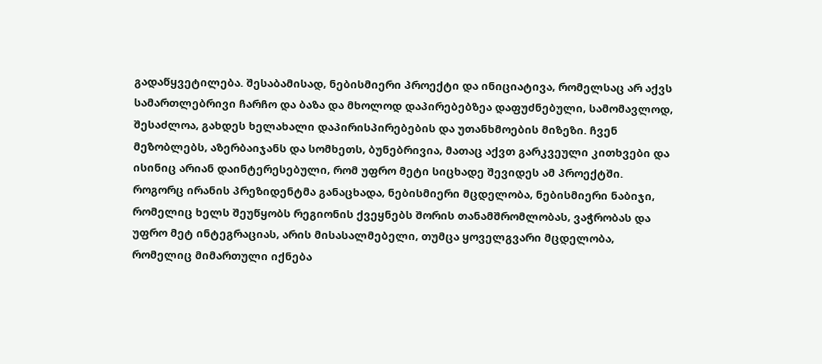გადაწყვეტილება. შესაბამისად, ნებისმიერი პროექტი და ინიციატივა, რომელსაც არ აქვს სამართლებრივი ჩარჩო და ბაზა და მხოლოდ დაპირებებზეა დაფუძნებული, სამომავლოდ, შესაძლოა, გახდეს ხელახალი დაპირისპირებების და უთანხმოების მიზეზი. ჩვენ მეზობლებს, აზერბაიჯანს და სომხეთს, ბუნებრივია, მათაც აქვთ გარკვეული კითხვები და ისინიც არიან დაინტერესებული, რომ უფრო მეტი სიცხადე შევიდეს ამ პროექტში. როგორც ირანის პრეზიდენტმა განაცხადა, ნებისმიერი მცდელობა, ნებისმიერი ნაბიჯი, რომელიც ხელს შეუწყობს რეგიონის ქვეყნებს შორის თანამშრომლობას, ვაჭრობას და უფრო მეტ ინტეგრაციას, არის მისასალმებელი, თუმცა ყოველგვარი მცდელობა, რომელიც მიმართული იქნება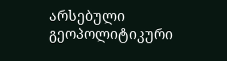არსებული გეოპოლიტიკური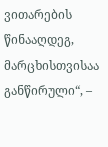ვითარების წინააღდეგ, მარცხისთვისაა განწირული“, –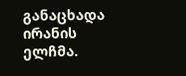განაცხადა ირანის ელჩმა.